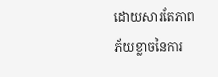ដោយសារតែភាពភ័យខ្លាចនៃការ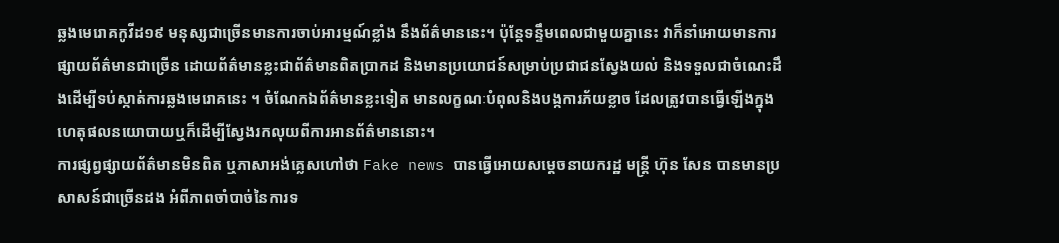ឆ្លងមេរោគកូវីដ១៩ មនុស្សជាច្រើនមានការចាប់អារម្មណ៍ខ្លាំង នឹងព័ត៌មាននេះ។ ប៉ុន្តែទន្ទឹមពេលជាមួយគ្នានេះ វាក៏នាំអោយមានការផ្សាយព័ត៌មានជាច្រើន ដោយព័ត៌មានខ្លះជាព័ត៌មានពិតប្រាកដ និងមានប្រយោជន៍សម្រាប់ប្រជាជនស្វែងយល់ និងទទួលជាចំណេះដឹងដើម្បីទប់ស្កាត់ការឆ្លងមេរោគនេះ ។ ចំណែកឯព័ត៌មានខ្លះទៀត មានលក្ខណៈបំពុលនិងបង្កការភ័យខ្លាច ដែលត្រូវបានធ្វើឡើងក្នុងហេតុផលនយោបាយឬក៏ដើម្បីស្វែងរកលុយពីការអានព័ត៌មាននោះ។
ការផ្សព្វផ្សាយព័ត៌មានមិនពិត ឬភាសាអង់គ្លេសហៅថា Fake news បានធ្វើអោយសម្តេចនាយករដ្ឋ មន្ត្រី ហ៊ុន សែន បានមានប្រសាសន៍ជាច្រើនដង អំពីភាពចាំបាច់នៃការទ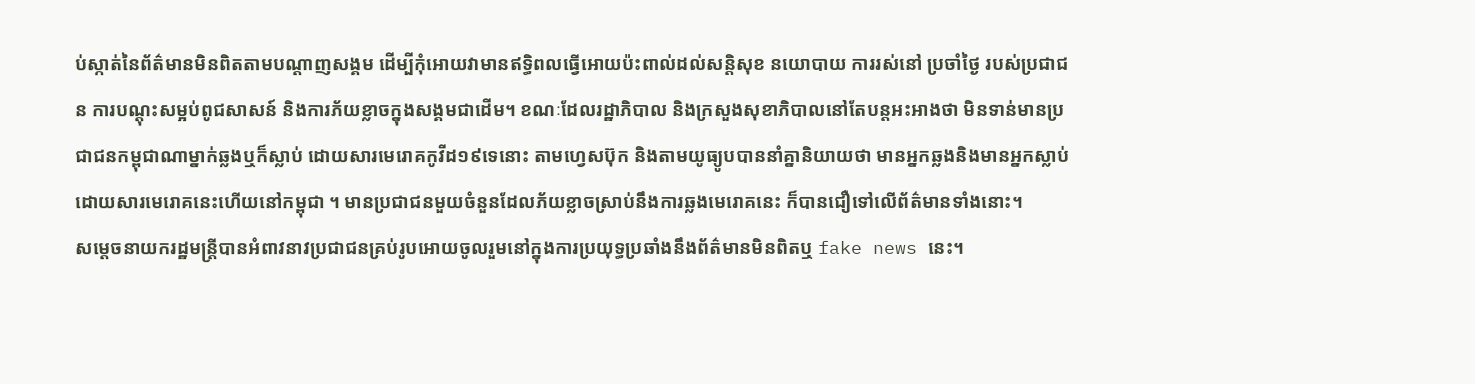ប់ស្កាត់នៃព័ត៌មានមិនពិតតាមបណ្តាញសង្គម ដើម្បីកុំអោយវាមានឥទ្ធិពលធ្វើអោយប៉ះពាល់ដល់សន្តិសុខ នយោបាយ ការរស់នៅ ប្រចាំថ្ងៃ របស់ប្រជាជន ការបណ្តុះសម្អប់ពូជសាសន៍ និងការភ័យខ្លាចក្នុងសង្គមជាដើម។ ខណៈដែលរដ្ឋាភិបាល និងក្រសួងសុខាភិបាលនៅតែបន្តអះអាងថា មិនទាន់មានប្រជាជនកម្ពុជាណាម្នាក់ឆ្លងឬក៏ស្លាប់ ដោយសារមេរោគកូវីដ១៩ទេនោះ តាមហ្វេសប៊ុក និងតាមយូធ្យូបបាននាំគ្នានិយាយថា មានអ្នកឆ្លងនិងមានអ្នកស្លាប់ដោយសារមេរោគនេះហើយនៅកម្ពុជា ។ មានប្រជាជនមួយចំនួនដែលភ័យខ្លាចស្រាប់នឹងការឆ្លងមេរោគនេះ ក៏បានជឿទៅលើព័ត៌មានទាំងនោះ។
សម្តេចនាយករដ្ឋមន្ត្រីបានអំពាវនាវប្រជាជនគ្រប់រូបអោយចូលរួមនៅក្នុងការប្រយុទ្ធប្រឆាំងនឹងព័ត៌មានមិនពិតឬ fake news នេះ។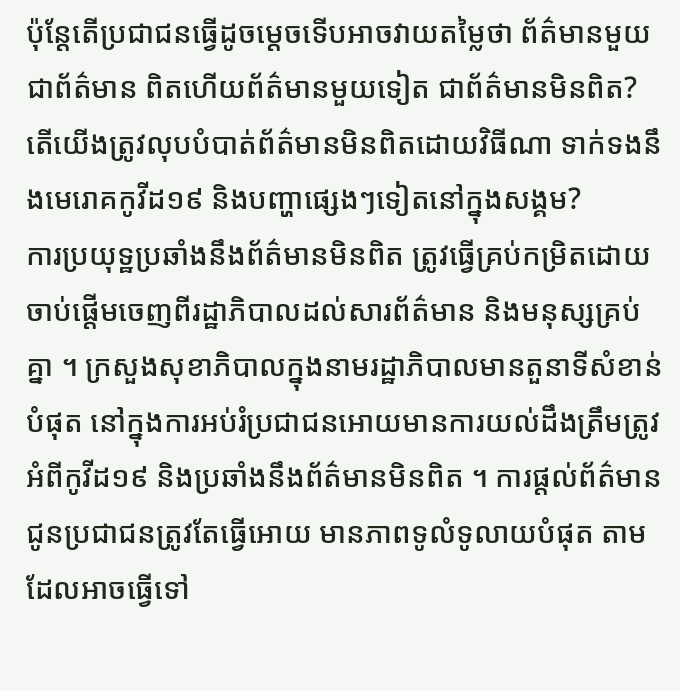ប៉ុន្តែតើប្រជាជនធ្វើដូចម្តេចទើបអាចវាយតម្លៃថា ព័ត៌មានមួយជាព័ត៌មាន ពិតហើយព័ត៌មានមួយទៀត ជាព័ត៌មានមិនពិត? តើយើងត្រូវលុបបំបាត់ព័ត៌មានមិនពិតដោយវិធីណា ទាក់ទងនឹងមេរោគកូវីដ១៩ និងបញ្ហាផ្សេងៗទៀតនៅក្នុងសង្គម?
ការប្រយុទ្ឋប្រឆាំងនឹងព័ត៌មានមិនពិត ត្រូវធ្វើគ្រប់កម្រិតដោយចាប់ផ្តើមចេញពីរដ្ឋាភិបាលដល់សារព័ត៌មាន និងមនុស្សគ្រប់គ្នា ។ ក្រសួងសុខាភិបាលក្នុងនាមរដ្ឋាភិបាលមានតួនាទីសំខាន់បំផុត នៅក្នុងការអប់រំប្រជាជនអោយមានការយល់ដឹងត្រឹមត្រូវអំពីកូវីដ១៩ និងប្រឆាំងនឹងព័ត៌មានមិនពិត ។ ការផ្តល់ព័ត៌មានជូនប្រជាជនត្រូវតែធ្វើអោយ មានភាពទូលំទូលាយបំផុត តាមដែលអាចធ្វើទៅ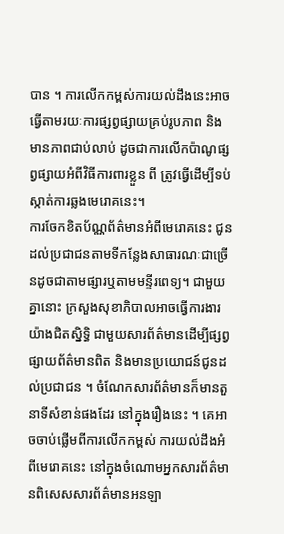បាន ។ ការលើកកម្ពស់ការយល់ដឹងនេះអាច ធ្វើតាមរយៈការផ្សព្វផ្សាយគ្រប់រូបភាព និងមានភាពជាប់លាប់ ដូចជាការលើកប៉ាណូផ្សព្វផ្សាយអំពីវិធីការពារខ្លួន ពី ត្រូវធ្វើដើម្បីទប់ស្កាត់ការឆ្លងមេរោគនេះ។
ការចែកខិតប័ណ្ណព័ត៌មានអំពីមេរោគនេះ ជូនដល់ប្រជាជនតាមទីកន្លែងសាធារណៈជាច្រើនដូចជាតាមផ្សារឬតាមមន្ទីរពេទ្យ។ ជាមួយគ្នានោះ ក្រសួងសុខាភិបាលអាចធ្វើការងារយ៉ាងជិតស្និទ្ធិ ជាមួយសារព័ត៌មានដើម្បីផ្សព្វផ្សាយព័ត៌មានពិត និងមានប្រយោជន៍ជូនដល់ប្រជាជន ។ ចំណែកសារព័ត៌មានក៏មានតួនាទីសំខាន់ផងដែរ នៅក្នុងរឿងនេះ ។ គេអាចចាប់ផ្លើមពីការលើកកម្ពស់ ការយល់ដឹងអំពីមេរោគនេះ នៅក្នុងចំណោមអ្នកសារព័ត៌មានពិសេសសារព័ត៌មានអនឡា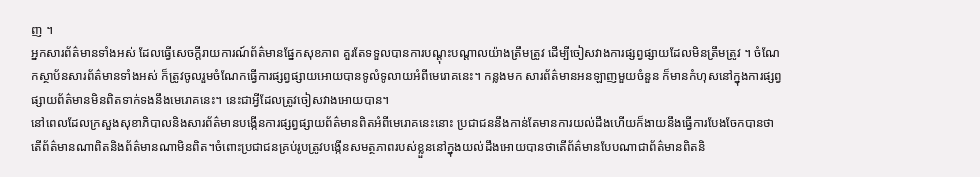ញ ។
អ្នកសារព័ត៌មានទាំងអស់ ដែលធ្វើសេចក្តីរាយការណ៍ព័ត៌មានផ្នែកសុខភាព គួរតែទទួលបានការបណ្តុះបណ្តាលយ៉ាងត្រឹមត្រូវ ដើម្បីចៀសវាងការផ្សព្វផ្សាយដែលមិនត្រឹមត្រូវ ។ ចំណែកស្ថាប័នសារព័ត៌មានទាំងអស់ ក៏ត្រូវចូលរួមចំណែកធ្វើការផ្សព្វផ្សាយអោយបានទូលំទូលាយអំពីមេរោគនេះ។ កន្លងមក សារព័ត៌មានអនឡាញមួយចំនួន ក៏មានកំហុសនៅក្នុងការផ្សព្វផ្សាយព័ត៌មានមិនពិតទាក់ទងនឹងមេរោគនេះ។ នេះជាអ្វីដែលត្រូវចៀសវាងអោយបាន។
នៅពេលដែលក្រសួងសុខាភិបាលនិងសារព័ត៌មានបង្កើនការផ្សព្វផ្សាយព័ត៌មានពិតអំពីមេរោគនេះនោះ ប្រជាជននឹងកាន់តែមានការយល់ដឹងហើយក៏ងាយនឹងធ្វើការបែងចែកបានថាតើព័ត៌មានណាពិតនិងព័ត៌មានណាមិនពិត។ចំពោះប្រជាជនគ្រប់រូបត្រូវបង្កើនសមត្ថភាពរបស់ខ្លួននៅក្នុងយល់ដឹងអោយបានថាតើព័ត៌មានបែបណាជាព័ត៌មានពិតនិ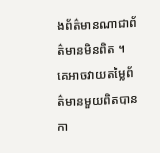ងព័ត៌មានណាជាព័ត៌មានមិនពិត ។ គេអាចវាយតម្លៃព័ត៌មានមួយពិតបានកា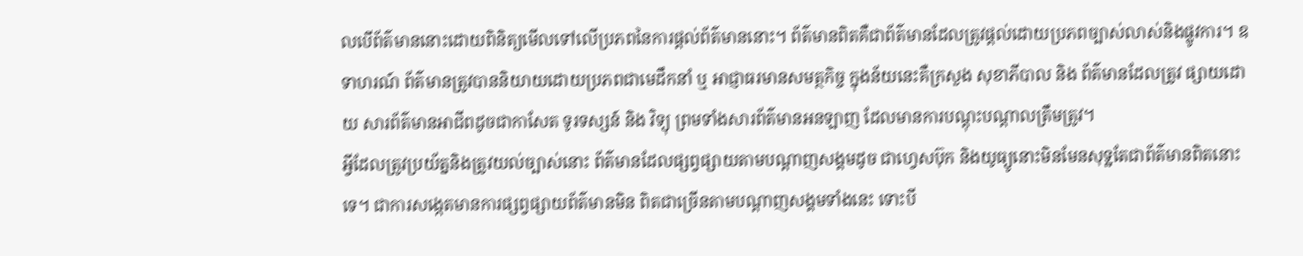លបើព័ត៌មាននោះដោយពិនិត្យមើលទៅលើប្រភពនៃការផ្តល់ព័ត៌មាននោះ។ ព័ត៌មានពិតគឺជាព័ត៌មានដែលត្រូវផ្តល់ដោយប្រភពច្បាស់លាស់និងផ្លូវការ។ ឧទាហរណ៍ ព័ត៌មានត្រូវបាននិយាយដោយប្រភពជាមេដឹកនាំ ឬ អាជ្ញាធរមានសមត្ថកិច្ច ក្នុងន័យនេះគឺក្រសួង សុខាភីបាល និង ព័ត៌មានដែលត្រូវ ផ្សាយដោយ សារព័ត៌មានអាជីពដូចជាកាសែត ទូរទស្សន៍ និង វិទ្យុ ព្រមទាំងសារព័ត៌មានអនឡាញ ដែលមានការបណ្តុះបណ្តាលត្រឹមត្រូវ។
អ្វីដែលត្រូវប្រយ័ត្ននិងត្រូវយល់ច្បាស់នោះ ព័ត៌មានដែលផ្សព្វផ្សាយតាមបណ្តាញសង្គមដូច ជាហ្វេសប៊ុក និងយូធ្យូនោះមិនមែនសុទ្ឋតែជាព័ត៌មានពិតនោះទេ។ ជាការសង្កេតមានការផ្សព្វផ្សាយព័ត៌មានមិន ពិតជាច្រើនតាមបណ្តាញសង្គមទាំងនេះ ទោះបី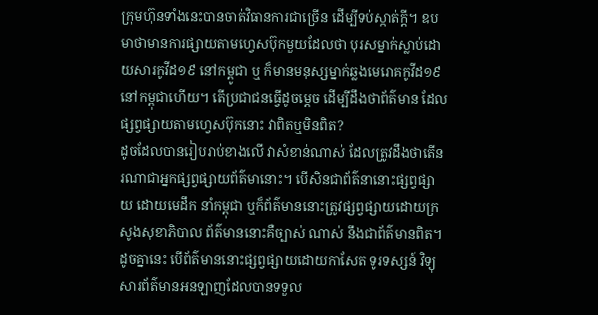ក្រុមហ៊ុនទាំងនេះបានចាត់វិធានការជាច្រើន ដើម្បីទប់ស្កាត់ក្តី។ ឧបមាថាមានការផ្សាយតាមហ្វេសប៊ុកមួយដែលថា បុរសម្នាក់ស្លាប់ដោយសារកូវីដ១៩ នៅកម្ពូជា ឬ ក៏មានមនុស្សម្នាក់ឆ្លងមេរោគកូវីដ១៩នៅកម្ពុជាហើយ។ តើប្រជាជនធ្វើដូចម្តេច ដើម្បីដឹងថាព័ត៌មាន ដែលផ្សព្វផ្សាយតាមហ្វេសប៊ុកនោះ វាពិតឬមិនពិត?
ដូចដែលបានរៀបរាប់ខាងលើ វាសំខាន់ណាស់ ដែលត្រូវដឹងថាតើនរណាជាអ្នកផ្សព្វផ្សាយព័ត៌មានោះ។ បើសិនជាព័ត៌នានោះផ្សព្វផ្សាយ ដោយមេដឹក នាំកម្ពុជា ឬក៏ព័ត៌មាននោះត្រូវផ្សព្វផ្សាយដោយក្រសូងសុខាភិបាល ព័ត៌មាននោះគឺច្បាស់ ណាស់ នឹងជាព័ត៌មានពិត។ ដូចគ្នានេះ បើព័ត៌មាននោះផ្សព្វផ្សាយដោយកាសែត ទូរទស្សន៍ វិទ្យុ សារព័ត៌មានអនឡាញដែលបានទទួល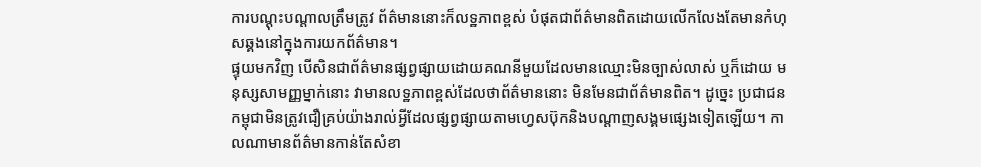ការបណ្តុះបណ្តាលត្រឹមត្រូវ ព័ត៌មាននោះក៏លទ្ឋភាពខ្ពស់ បំផុតជាព័ត៌មានពិតដោយលើកលែងតែមានកំហុសឆ្គងនៅក្នុងការយកព័ត៌មាន។
ផ្ទុយមកវិញ បើសិនជាព័ត៌មានផ្សព្វផ្សាយដោយគណនីមួយដែលមានឈ្មោះមិនច្បាស់លាស់ ឬក៏ដោយ មនុស្សសាមញ្ញម្នាក់នោះ វាមានលទ្ឋភាពខ្ពស់ដែលថាព័ត៌មាននោះ មិនមែនជាព័ត៌មានពិត។ ដូច្នេះ ប្រជាជនកម្ពុជាមិនត្រូវជឿគ្រប់យ៉ាងរាល់អ្វីដែលផ្សព្វផ្សាយតាមហ្វេសប៊ុកនិងបណ្តាញសង្គមផ្សេងទៀតឡើយ។ កាលណាមានព័ត៌មានកាន់តែសំខា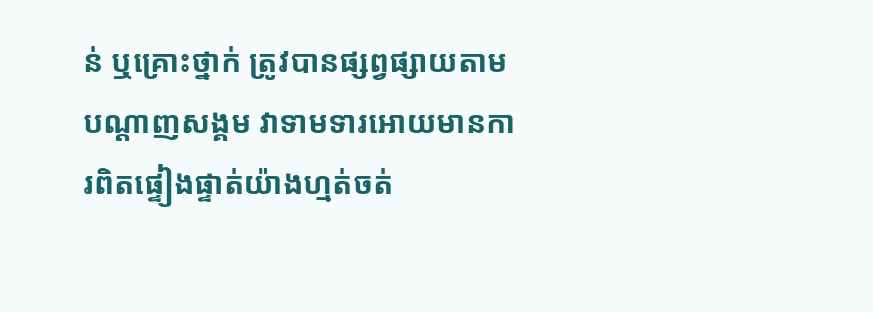ន់ ឬគ្រោះថ្នាក់ ត្រូវបានផ្សព្វផ្សាយតាមបណ្តាញសង្គម វាទាមទារអោយមានការពិតផ្ទៀងផ្ទាត់យ៉ាងហ្មត់ចត់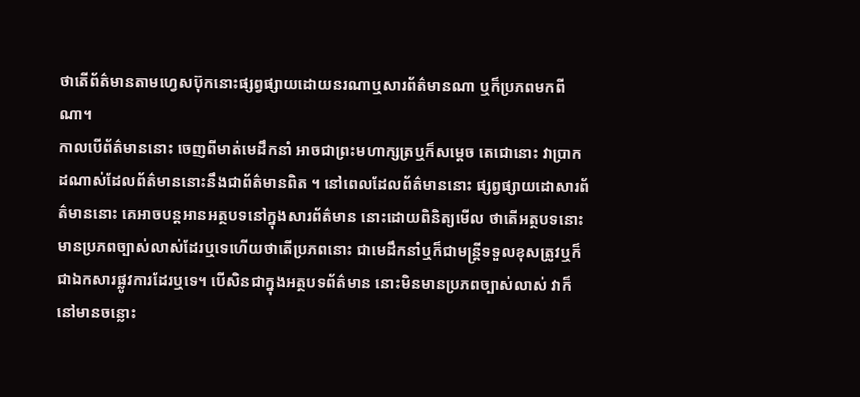ថាតើព័ត៌មានតាមហ្វេសប៊ុកនោះផ្សព្វផ្សាយដោយនរណាឬសារព័ត៌មានណា ឬក៏ប្រភពមកពីណា។
កាលបើព័ត៌មាននោះ ចេញពីមាត់មេដឹកនាំ អាចជាព្រះមហាក្សត្រឬក៏សម្តេច តេជោនោះ វាប្រាកដណាស់ដែលព័ត៌មាននោះនឹងជាព័ត៌មានពិត ។ នៅពេលដែលព័ត៌មាននោះ ផ្សព្វផ្សាយដោសារព័ត៌មាននោះ គេអាចបន្តអានអត្ថបទនៅក្នុងសារព័ត៌មាន នោះដោយពិនិត្យមើល ថាតើអត្ថបទនោះមានប្រភពច្បាស់លាស់ដែរឬទេហើយថាតើប្រភពនោះ ជាមេដឹកនាំឬក៏ជាមន្ត្រីទទួលខុសត្រូវឬក៏ជាឯកសារផ្លូវការដែរឬទេ។ បើសិនជាក្នុងអត្ថបទព័ត៌មាន នោះមិនមានប្រភពច្បាស់លាស់ វាក៏ នៅមានចន្លោះ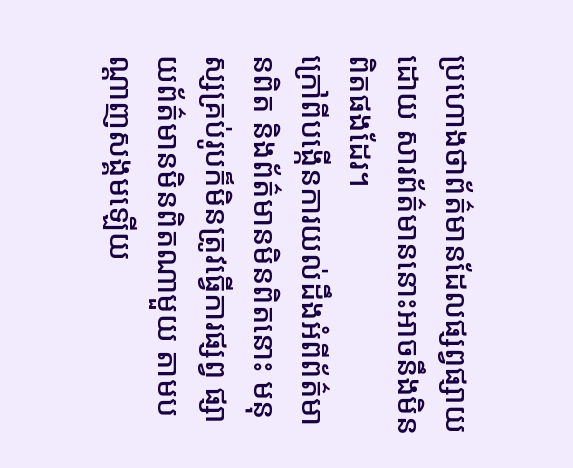ប្រហោងថាព័ត៌មានដែលផ្សព្វផ្សាយដោយ សារព័ត៌មាននោះអាចនឹងមិនពិតផងដែរ។
ក្រៅពីបង្កើនការយល់ដឹងអំពីព័ត៌មានពិត និងព័ត៌មានមិនពិតនោះ មនុស្សគ្រប់រូបក៏មិនត្រូវធ្វើការផ្សព្វ ផ្សាយព័ត៌មានមិនពិតណាមួយ តាមបណ្តាញសង្គមឡើយ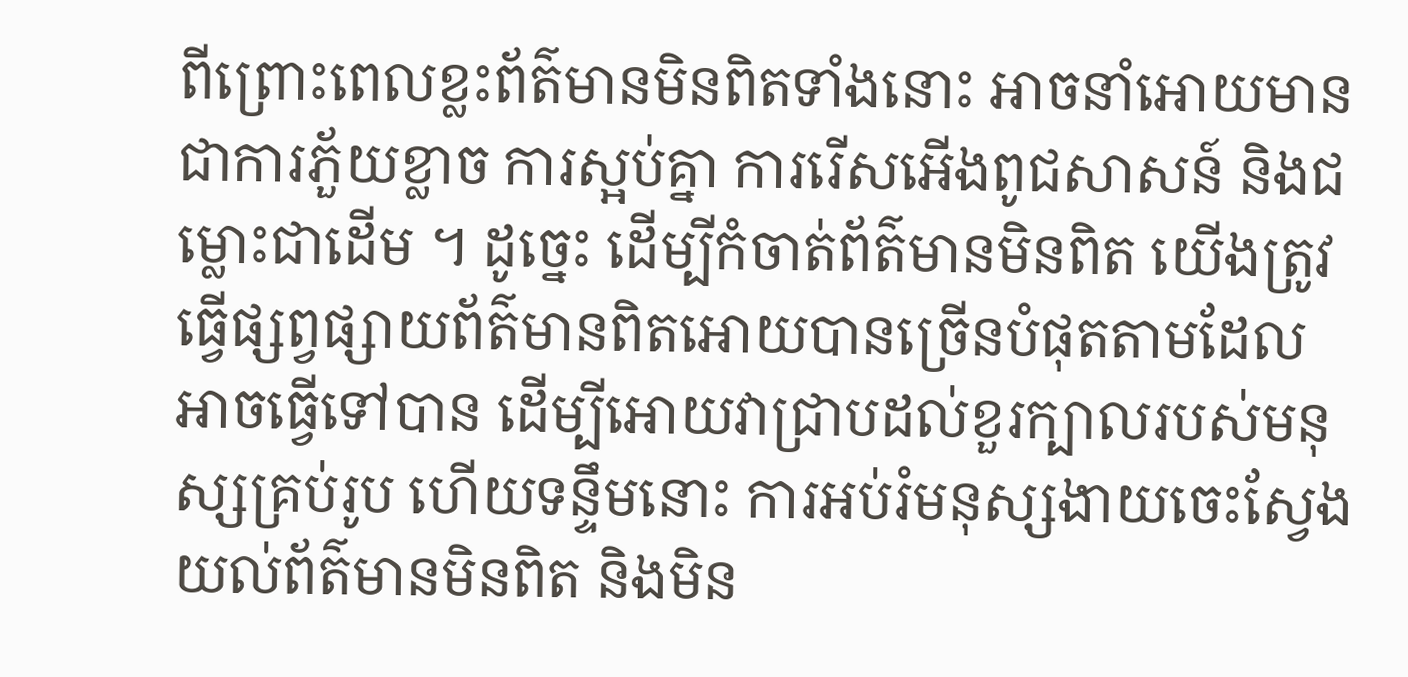ពីព្រោះពេលខ្លះព័ត៌មានមិនពិតទាំងនោះ អាចនាំអោយមានជាការភួ័យខ្លាច ការស្អប់គ្នា ការរើសអើងពូជសាសន៍ និងជម្លោះជាដើម ។ ដូច្នេះ ដើម្បីកំចាត់ព័ត៌មានមិនពិត យើងត្រូវធ្វើផ្សព្វផ្សាយព័ត៌មានពិតអោយបានច្រើនបំផុតតាមដែលអាចធ្វើទៅបាន ដើម្បីអោយវាជ្រាបដល់ខួរក្បាលរបស់មនុស្សគ្រប់រូប ហើយទន្ទឹមនោះ ការអប់រំមនុស្សងាយចេះស្វែងយល់ព័ត៌មានមិនពិត និងមិន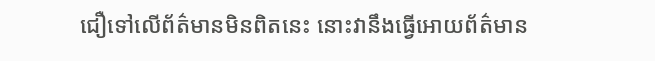ជឿទៅលើព័ត៌មានមិនពិតនេះ នោះវានឹងធ្វើអោយព័ត៌មាន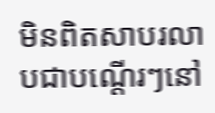មិនពិតសាបរលាបជាបណ្តើរៗនៅ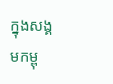ក្នុងសង្គមកម្ពុ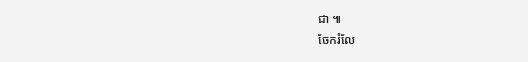ជា ៕
ចែករំលែ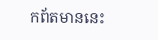កព័តមាននេះ